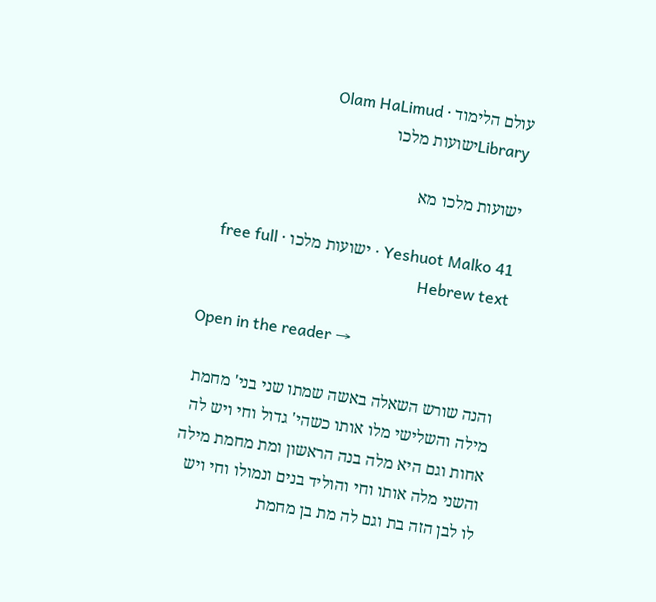עולם הלימוד · Olam HaLimud
Libraryישועות מלכו

ישועות מלכו מא

Yeshuot Malko 41 · ישועות מלכו · free full Hebrew text

Open in the reader →

והנה שורש השאלה באשה שמתו שני בני' מחמת מילה והשלישי מלו אותו כשהי' גדול וחי ויש לה אחות וגם היא מלה בנה הראשון ומת מחמת מילה והשני מלה אותו וחי והוליד בנים ונמולו וחי ויש לו לבן הזה בת וגם לה מת בן מחמת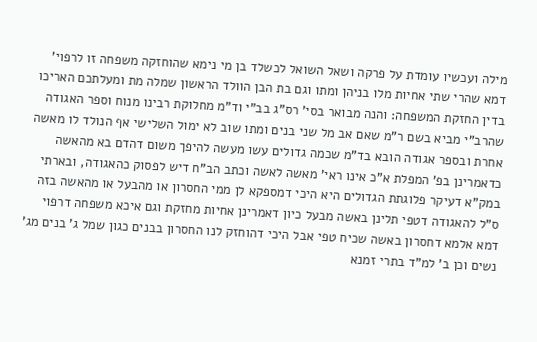מילה ועכשיו עומדת על פרקה ושאל השואל לכשלד בן מי נימא שהוחזקה משפחה זו לרפוי' דמא שהרי שתי אחיות מלו בניהן ומתו וגם בת הבן הוולד הראשון שמלה מת ומעלתכם האריכו בדין החזקת המשפחה: והנה מבואר בסי' רס"ג בב"י וד"מ מחלוקת רבינו מנוח וספר האגודה שהרב"י מביא בשם ר"מ שאם אב מל שני בנים ומתו שוב לא ימול השלישי אף הנולד לו מאשה אחרת ובספר אגודה הובא בד"מ שכמה גדולים עשו מעשה להיפך משום דהדם בא מהאשה כדאמרינן בפ' המפלת א"כ אינו ראי' מאשה לאשה וכתב הב"ח דיש לפסוק כהאגודה, ובארתי במק"א דעיקר פלוגתת הגדולים היא היכי דמספקא לן ממי החסרון או מהבעל או מהאשה בזה ס"ל להאגודה דטפי תלינן באשה מבעל כיון דאמרינן אחיות מחזקת וגם איכא משפחה דרפוי דמא אלמא דחסרון באשה שכיח טפי אבל היכי דהוחזק לנו החסרון בבנים כגון שמל ג' בנים מג' נשים וכן ב' למ"ד בתרי זמנא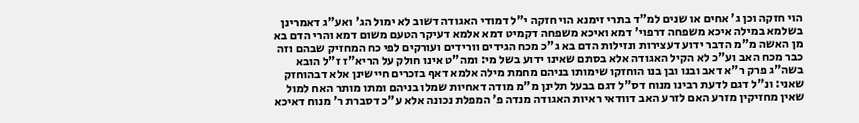הוי חזקה וכן ג' אחים או שנים למ"ד בתרי זימנא הוי חזקה י"ל דמודי האגודה דשוב לא ימול הג' ואע"ג דאמרינן בשלמא במילה איכא משפחה דרפוי' דמא ואיכא משפחה דקמיט דמא אלמא דעיקר הטעם משום דמא והרי הדם בא מן האשה מ"מ הדבר ידוע דעצירות ונזילות הדם בא ג"כ מכח הגידים וורידים ועורקים לפי כח המחזיק שבהם וזה כבר מכח האב וע"כ לא הקיל האגודה אלא בסתם שאינו ידוע בשל מי: ומה"ט אינו חולק על הריא"ז ז"ל הובא בשה"ג פרק ר"א דאב ובנו ובן בנו הוחזקו שימותו בניהם מחמת מילה אלמא דאף בזכרים חיישינן אלא דבהוחזק שאני: ונ"ל דגם לדעת רבינו מנוח דס"ל דגם בבעל תלינן מ"מ מודה דאחיות שמלו בניהם ומתו מותר האח למול שאין מחזיקין מזרע האם לזרע האב דוודאי ראיות האגודה מנדה פ' המפלת נכונה אלא ע"כ דסברת ר' מנוח דאיכא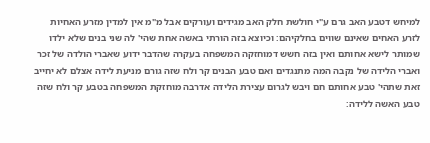למיחש דטבע האב גרם ע"י חולשת חלק האב מגידים ועורקים אבל מ"מ אין למדין מזרע האחיות לזרע האחים שאינם שווים בחלקיהם: וכיוצא בזה הורתי באשה אחת שהי' לה שני בנים שלא ילדו שמותר לישא אחותם ואין בזה חשש דמוחזקה המשפחה בעקרה שהדבר ידוע שאברי הולדה של זכר ואברי הלידה של נקבה המה מתנגדים ואם טבע הבנים קר ולח שזה גורם מניעת לידה אצלם לא יחייב זאת שתהי' טבע אחותם חם ויבש לגרום עצירת הלידה אדרבה מוחזקת המשפחה בטבע קר ולח שזה טבע האשה ללידה: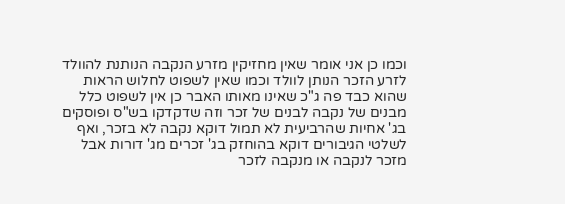וכמו כן אני אומר שאין מחזיקין מזרע הנקבה הנותנת להוולד לזרע הזכר הנותן לוולד וכמו שאין לשפוט לחלוש הראות שהוא כבד פה ג"כ שאינו מאותו האבר כן אין לשפוט כלל מבנים של נקבה לבנים של זכר וזה שדקדקו בש"ס ופוסקים בג' אחיות שהרביעית לא תמול דוקא נקבה לא בזכר, ואף לשלטי הגיבורים דוקא בהוחזק בג' זכרים מג' דורות אבל מזכר לנקבה או מנקבה לזכר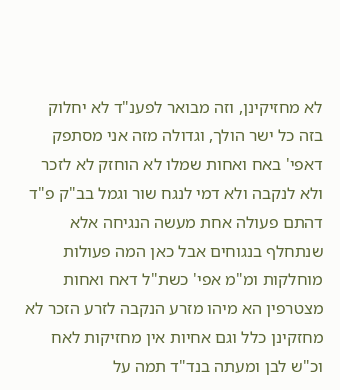לא מחזיקינן, וזה מבואר לפענ"ד לא יחלוק בזה כל ישר הולך, וגדולה מזה אני מסתפק דאפי' באח ואחות שמלו לא הוחזק לא לזכר ולא לנקבה ולא דמי לנגח שור וגמל בב"ק פ"ד דהתם פעולה אחת מעשה הנגיחה אלא שנתחלף בנגוחים אבל כאן המה פעולות מוחלקות ומ"מ אפי' כשת"ל דאח ואחות מצטרפין הא מיהו מזרע הנקבה לזרע הזכר לא מחזקינן כלל וגם אחיות אין מחזיקות לאח וכ"ש לבן ומעתה בנד"ד תמה על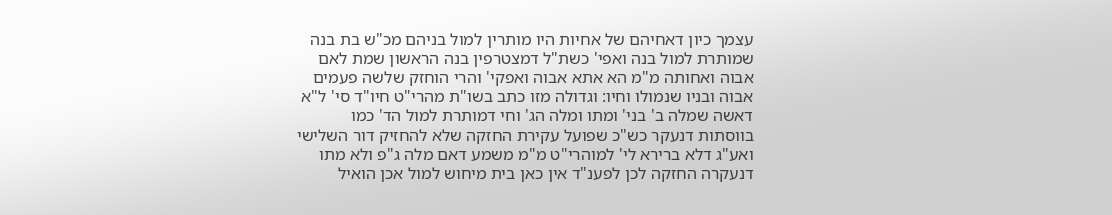עצמך כיון דאחיהם של אחיות היו מותרין למול בניהם מכ"ש בת בנה שמותרת למול בנה ואפי' כשת"ל דמצטרפין בנה הראשון שמת לאם אבוה ואחותה מ"מ הא אתא אבוה ואפקי' והרי הוחזק שלשה פעמים אבוה ובניו שנמולו וחיו: וגדולה מזו כתב בשו"ת מהרי"ט חיו"ד סי' ל"א דאשה שמלה ב' בני' ומתו ומלה הג' וחי דמותרת למול הד' כמו בווסתות דנעקר כש"כ שפועל עקירת החזקה שלא להחזיק דור השלישי ואע"ג דלא ברירא לי' למוהרי"ט מ"מ משמע דאם מלה ג"פ ולא מתו דנעקרה החזקה לכן לפענ"ד אין כאן בית מיחוש למול אכן הואיל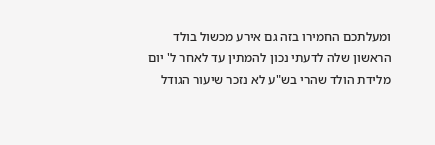ומעלתכם החמירו בזה גם אירע מכשול בולד הראשון שלה לדעתי נכון להמתין עד לאחר ל' יום מלידת הולד שהרי בש"ע לא נזכר שיעור הגודל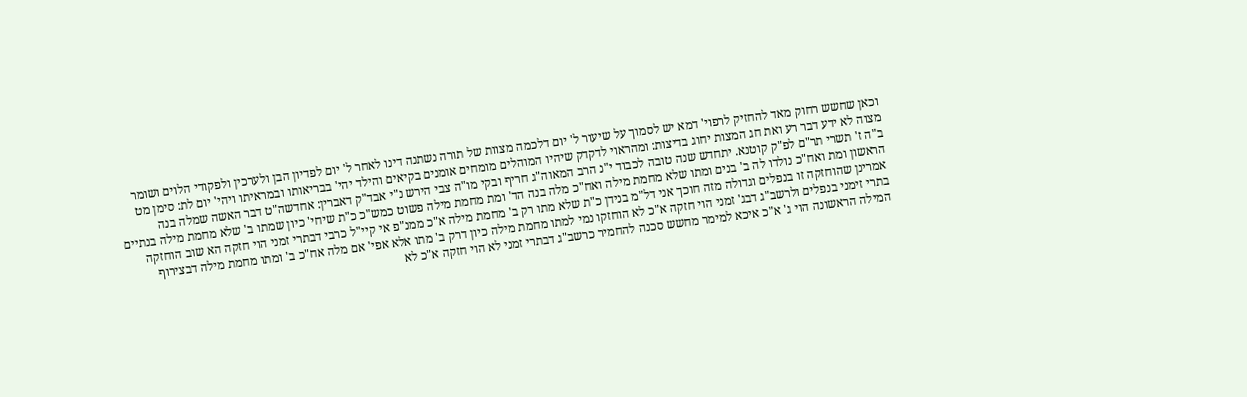וכאן שחשש רחוק מאד להחזיק לרפוי' דמא יש לסמוך על שיעור ל' יום דלכמה מצוות של תורה נשתנה דינו לאחר ל' יום לפדיון הבן ולערכין ולפקודי הלוים ושומר מצוה לא ידע דבר רע ואת חג המצות יחוג בדיצות: ומהראוי לדקדק שיהיו המוהלים מומחים אומנים בקיאים והילד יהי' בבריאותו ובמראיתו ויהי' יום לת: סימן מט ב"ה ז' תשרי תר"ם לפ"ק קוטנא. יתחדש שנה טובה לכבוד י"נ הרב המאוה"ג חריף ובקי מו"ה צבי הירש נ"י אבד"ק דאברין: אחדשה"ט דבר האשה שמלה בנה הראשון ומת ואח"כ נולדו לה ב' בנים ומתו שלא מחמת מילה ואח"כ מלה בנה הד' ומת מחמת מילה פשוט כמש"כ כ"ת שיחי' כיון שמתו ב' שלא מחמת מילה בנתיים אמרינן שהוחזקה זו בנפלים וגדולה מזה חוכך אני דל"מ בנידן כ"ת שלא מתו רק ב' מחמת מילה א"כ ממנ"פ אי קיי"ל כרבי דבתרי זמני הוי חזקה הא שוב הוחזקה בתרי זימני בנפלים ולרשב"ג דבג' זמני הוי חזקה א"כ לא הוחזקו נמי למתו מחמת מילה כיון דרק ב' מתו אלא אפי' אם מלה אח"כ ב' ומתו מחמת מילה דבצירוף המילה הראשונה הוי ג' א"כ איכא למימר מחשש סכנה להחמיר כרשב"ג דבתרי זמני לא הוי חזקה א"כ לא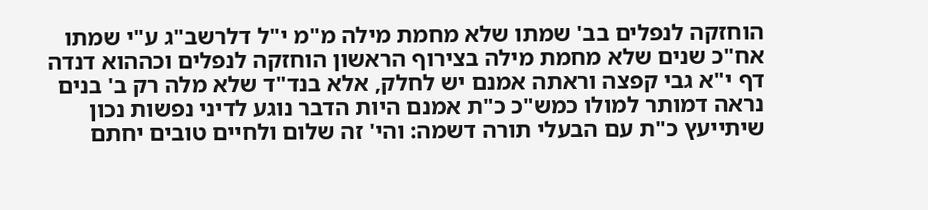הוחזקה לנפלים בב' שמתו שלא מחמת מילה מ"מ י"ל דלרשב"ג ע"י שמתו אח"כ שנים שלא מחמת מילה בצירוף הראשון הוחזקה לנפלים וכההוא דנדה דף י"א גבי קפצה וראתה אמנם יש לחלק, אלא בנד"ד שלא מלה רק ב' בנים נראה דמותר למולו כמש"כ כ"ת אמנם היות הדבר נוגע לדיני נפשות נכון שיתייעץ כ"ת עם הבעלי תורה דשמה: והי' זה שלום ולחיים טובים יחתם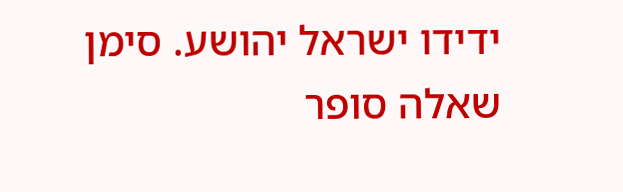ידידו ישראל יהושע. סימן שאלה סופר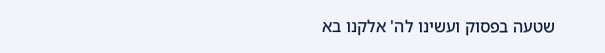שטעה בפסוק ועשינו לה' אלקנו בא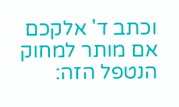וכתב ד' אלקכם אם מותר למחוק הנטפל הזה: